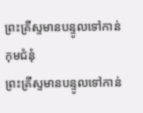ព្រះគ្រីស្ទមានបន្ទូលទៅកាន់កុមជំនុំ
ព្រះគ្រីស្ទមានបន្ទូលទៅកាន់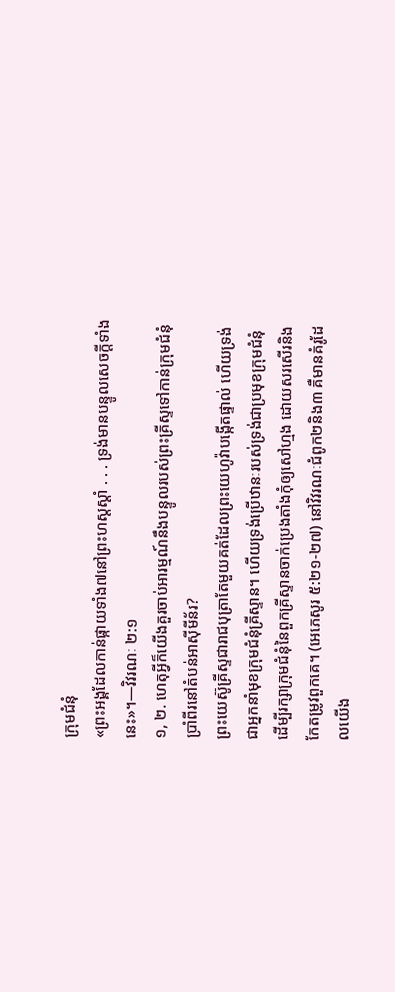ក្រុមជំនុំ
«ព្រះអង្គដែលកាន់ផ្កាយទាំង៧នៅព្រះហស្តស្ដាំ . . . ទ្រង់មានបន្ទូលសេចក្ដីទាំងនេះ»។—វិវរណៈ ២:១
១, ២. ហេតុអ្វីក៏យើងគួរចាប់អារម្មណ៍នឹងបន្ទូលរបស់ព្រះគ្រីស្ទទៅកាន់ក្រុមជំនុំប្រាំពីរនៅតំបន់អាស៊ីមីន័រ?
ព្រះយេស៊ូគ្រីស្ទជារាជបុត្រាតែមួយគត់ដែលព្រះយេហូវ៉ាបង្កើតផ្ទាល់ ហើយទ្រង់ជាអ្នកនាំមុខក្រុមជំនុំគ្រីស្ទាន។ ហើយទ្រង់ប្រើឋានៈរបស់ទ្រង់ជាប្រមុខក្រុមជំនុំ ដើម្បីរក្សាក្រុមជំនុំនៃពួកគ្រីស្ទានចាក់ប្រេងតាំងកុំឲ្យសៅហ្មង ដោយសរសើរនិងកែតម្រូវពួកគេ។ (អេភេសូរ ៥:២១-២៧) នៅវិវរណៈជំពូក២និង៣ គឺមានគំរូដែលយើង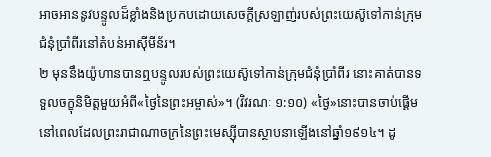អាចអាននូវបន្ទូលដ៏ខ្លាំងនិងប្រកបដោយសេចក្ដីស្រឡាញ់របស់ព្រះយេស៊ូទៅកាន់ក្រុមជំនុំប្រាំពីរនៅតំបន់អាស៊ីមីន័រ។
២ មុននឹងយ៉ូហានបានឮបន្ទូលរបស់ព្រះយេស៊ូទៅកាន់ក្រុមជំនុំប្រាំពីរ នោះគាត់បានទទួលចក្ខុនិមិត្តមួយអំពី«ថ្ងៃនៃព្រះអម្ចាស់»។ (វិវរណៈ ១:១០) «ថ្ងៃ»នោះបានចាប់ផ្ដើមនៅពេលដែលព្រះរាជាណាចក្រនៃព្រះមេស្ស៊ីបានស្ថាបនាឡើងនៅឆ្នាំ១៩១៤។ ដូ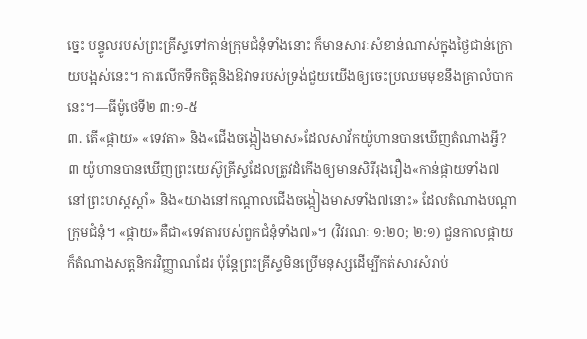ច្នេះ បន្ទូលរបស់ព្រះគ្រីស្ទទៅកាន់ក្រុមជំនុំទាំងនោះ ក៏មានសារៈសំខាន់ណាស់ក្នុងថ្ងៃជាន់ក្រោយបង្អស់នេះ។ ការលើកទឹកចិត្តនិងឱវាទរបស់ទ្រង់ជួយយើងឲ្យចេះប្រឈមមុខនឹងគ្រាលំបាកនេះ។—ធីម៉ូថេទី២ ៣:១-៥
៣. តើ«ផ្កាយ» «ទេវតា» និង«ជើងចង្កៀងមាស»ដែលសាវ័កយ៉ូហានបានឃើញតំណាងអ្វី?
៣ យ៉ូហានបានឃើញព្រះយេស៊ូគ្រីស្ទដែលត្រូវដំកើងឲ្យមានសិរីរុងរឿង«កាន់ផ្កាយទាំង៧នៅព្រះហស្តស្ដាំ» និង«យាងនៅកណ្ដាលជើងចង្កៀងមាសទាំង៧នោះ» ដែលតំណាងបណ្ដាក្រុមជំនុំ។ «ផ្កាយ»គឺជា«ទេវតារបស់ពួកជំនុំទាំង៧»។ (វិវរណៈ ១:២០; ២:១) ជួនកាលផ្កាយក៏តំណាងសត្តនិករវិញ្ញាណដែរ ប៉ុន្តែព្រះគ្រីស្ទមិនប្រើមនុស្សដើម្បីកត់សារសំរាប់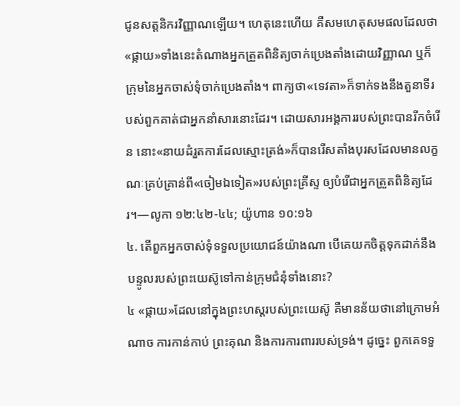ជូនសត្តនិករវិញ្ញាណឡើយ។ ហេតុនេះហើយ គឺសមហេតុសមផលដែលថា «ផ្កាយ»ទាំងនេះតំណាងអ្នកត្រួតពិនិត្យចាក់ប្រេងតាំងដោយវិញ្ញាណ ឬក៏ក្រុមនៃអ្នកចាស់ទុំចាក់ប្រេងតាំង។ ពាក្យថា«ទេវតា»ក៏ទាក់ទងនឹងតួនាទីរបស់ពួកគាត់ជាអ្នកនាំសារនោះដែរ។ ដោយសារអង្គការរបស់ព្រះបានរីកចំរើន នោះ«នាយដំរួតការដែលស្មោះត្រង់»ក៏បានរើសតាំងបុរសដែលមានលក្ខណៈគ្រប់គ្រាន់ពី«ចៀមឯទៀត»របស់ព្រះគ្រីស្ទ ឲ្យបំរើជាអ្នកត្រួតពិនិត្យដែរ។—លូកា ១២:៤២-៤៤; យ៉ូហាន ១០:១៦
៤. តើពួកអ្នកចាស់ទុំទទួលប្រយោជន៍យ៉ាងណា បើគេយកចិត្តទុកដាក់នឹងបន្ទូលរបស់ព្រះយេស៊ូទៅកាន់ក្រុមជំនុំទាំងនោះ?
៤ «ផ្កាយ»ដែលនៅក្នុងព្រះហស្តរបស់ព្រះយេស៊ូ គឺមានន័យថានៅក្រោមអំណាច ការកាន់កាប់ ព្រះគុណ និងការការពាររបស់ទ្រង់។ ដូច្នេះ ពួកគេទទួ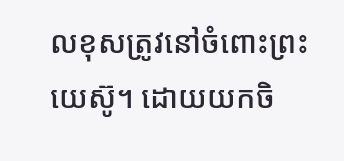លខុសត្រូវនៅចំពោះព្រះយេស៊ូ។ ដោយយកចិ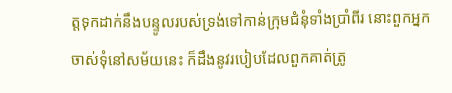ត្តទុកដាក់នឹងបន្ទូលរបស់ទ្រង់ទៅកាន់ក្រុមជំនុំទាំងប្រាំពីរ នោះពួកអ្នកចាស់ទុំនៅសម័យនេះ ក៏ដឹងនូវរបៀបដែលពួកគាត់ត្រូ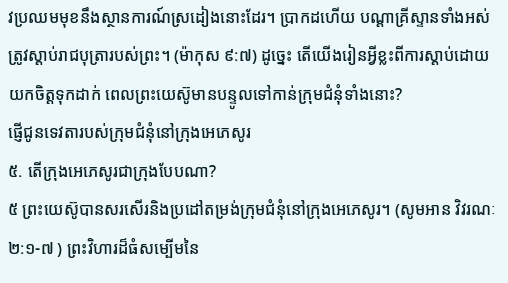វប្រឈមមុខនឹងស្ថានការណ៍ស្រដៀងនោះដែរ។ ប្រាកដហើយ បណ្ដាគ្រីស្ទានទាំងអស់ត្រូវស្ដាប់រាជបុត្រារបស់ព្រះ។ (ម៉ាកុស ៩:៧) ដូច្នេះ តើយើងរៀនអ្វីខ្លះពីការស្ដាប់ដោយយកចិត្តទុកដាក់ ពេលព្រះយេស៊ូមានបន្ទូលទៅកាន់ក្រុមជំនុំទាំងនោះ?
ផ្ញើជូនទេវតារបស់ក្រុមជំនុំនៅក្រុងអេភេសូរ
៥. តើក្រុងអេភេសូរជាក្រុងបែបណា?
៥ ព្រះយេស៊ូបានសរសើរនិងប្រដៅតម្រង់ក្រុមជំនុំនៅក្រុងអេភេសូរ។ (សូមអាន វិវរណៈ ២:១-៧ ) ព្រះវិហារដ៏ធំសម្បើមនៃ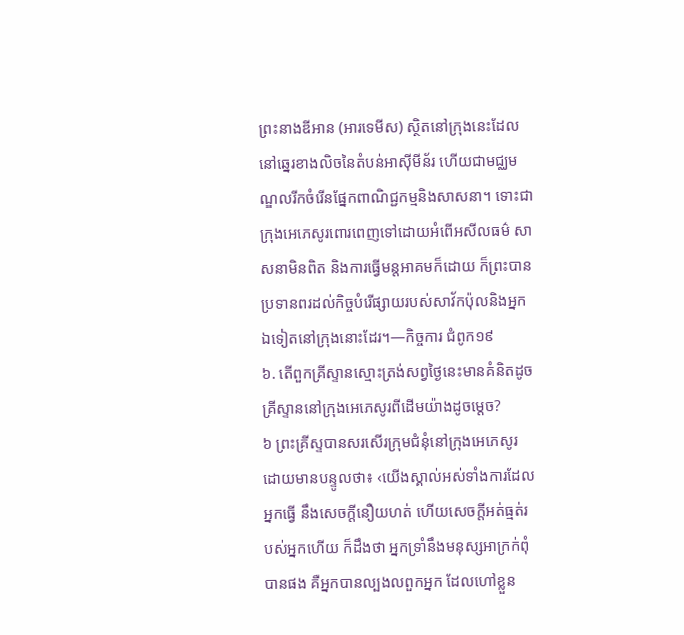ព្រះនាងឌីអាន (អារទេមីស) ស្ថិតនៅក្រុងនេះដែលនៅឆ្នេរខាងលិចនៃតំបន់អាស៊ីមីន័រ ហើយជាមជ្ឈមណ្ឌលរីកចំរើនផ្នែកពាណិជ្ជកម្មនិងសាសនា។ ទោះជាក្រុងអេភេសូរពោរពេញទៅដោយអំពើអសីលធម៌ សាសនាមិនពិត និងការធ្វើមន្តអាគមក៏ដោយ ក៏ព្រះបានប្រទានពរដល់កិច្ចបំរើផ្សាយរបស់សាវ័កប៉ុលនិងអ្នកឯទៀតនៅក្រុងនោះដែរ។—កិច្ចការ ជំពូក១៩
៦. តើពួកគ្រីស្ទានស្មោះត្រង់សព្វថ្ងៃនេះមានគំនិតដូចគ្រីស្ទាននៅក្រុងអេភេសូរពីដើមយ៉ាងដូចម្ដេច?
៦ ព្រះគ្រីស្ទបានសរសើរក្រុមជំនុំនៅក្រុងអេភេសូរ ដោយមានបន្ទូលថា៖ ‹យើងស្គាល់អស់ទាំងការដែលអ្នកធ្វើ នឹងសេចក្ដីនឿយហត់ ហើយសេចក្ដីអត់ធ្មត់របស់អ្នកហើយ ក៏ដឹងថា អ្នកទ្រាំនឹងមនុស្សអាក្រក់ពុំបានផង គឺអ្នកបានល្បងលពួកអ្នក ដែលហៅខ្លួន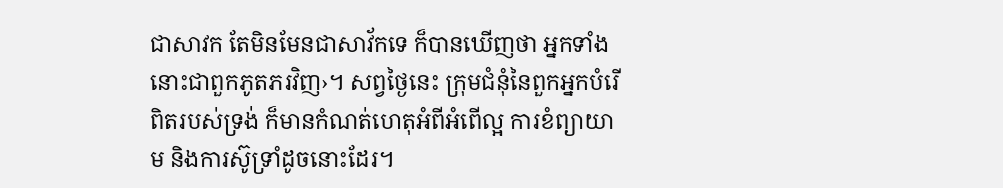ជាសាវក តែមិនមែនជាសាវ័កទេ ក៏បានឃើញថា អ្នកទាំងនោះជាពួកភូតភរវិញ›។ សព្វថ្ងៃនេះ ក្រុមជំនុំនៃពួកអ្នកបំរើពិតរបស់ទ្រង់ ក៏មានកំណត់ហេតុអំពីអំពើល្អ ការខំព្យាយាម និងការស៊ូទ្រាំដូចនោះដែរ។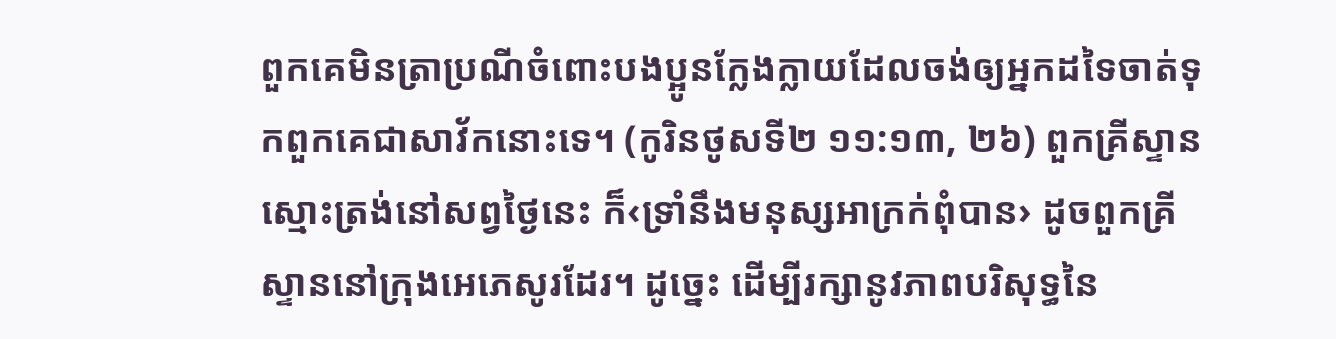ពួកគេមិនត្រាប្រណីចំពោះបងប្អូនក្លែងក្លាយដែលចង់ឲ្យអ្នកដទៃចាត់ទុកពួកគេជាសាវ័កនោះទេ។ (កូរិនថូសទី២ ១១:១៣, ២៦) ពួកគ្រីស្ទានស្មោះត្រង់នៅសព្វថ្ងៃនេះ ក៏‹ទ្រាំនឹងមនុស្សអាក្រក់ពុំបាន› ដូចពួកគ្រីស្ទាននៅក្រុងអេភេសូរដែរ។ ដូច្នេះ ដើម្បីរក្សានូវភាពបរិសុទ្ធនៃ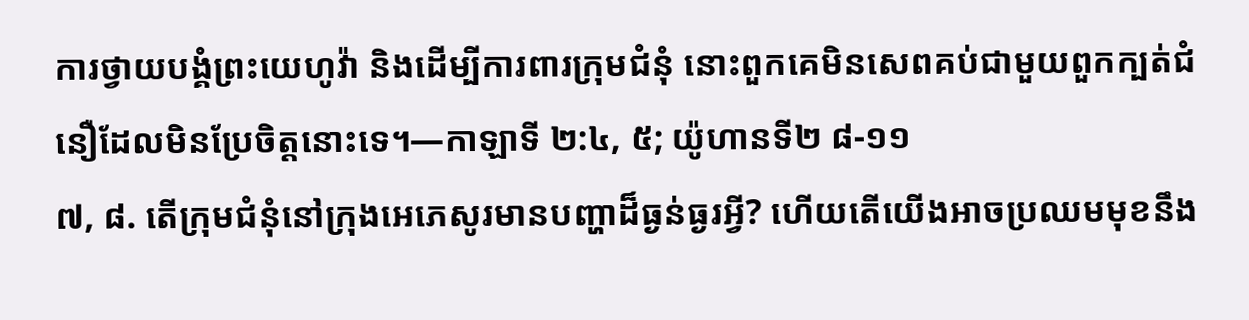ការថ្វាយបង្គំព្រះយេហូវ៉ា និងដើម្បីការពារក្រុមជំនុំ នោះពួកគេមិនសេពគប់ជាមួយពួកក្បត់ជំនឿដែលមិនប្រែចិត្តនោះទេ។—កាឡាទី ២:៤, ៥; យ៉ូហានទី២ ៨-១១
៧, ៨. តើក្រុមជំនុំនៅក្រុងអេភេសូរមានបញ្ហាដ៏ធ្ងន់ធ្ងរអ្វី? ហើយតើយើងអាចប្រឈមមុខនឹង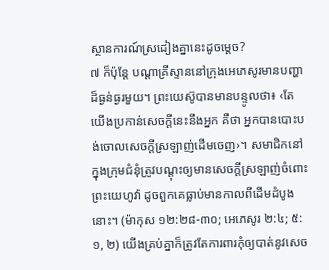ស្ថានការណ៍ស្រដៀងគ្នានេះដូចម្ដេច?
៧ ក៏ប៉ុន្តែ បណ្ដាគ្រីស្ទាននៅក្រុងអេភេសូរមានបញ្ហាដ៏ធ្ងន់ធ្ងរមួយ។ ព្រះយេស៊ូបានមានបន្ទូលថា៖ ‹តែយើងប្រកាន់សេចក្ដីនេះនឹងអ្នក គឺថា អ្នកបានបោះបង់ចោលសេចក្ដីស្រឡាញ់ដើមចេញ›។ សមាជិកនៅក្នុងក្រុមជំនុំត្រូវបណ្ដុះឲ្យមានសេចក្ដីស្រឡាញ់ចំពោះព្រះយេហូវ៉ា ដូចពួកគេធ្លាប់មានកាលពីដើមដំបូងនោះ។ (ម៉ាកុស ១២:២៨-៣០; អេភេសូរ ២:៤; ៥:១, ២) យើងគ្រប់គ្នាក៏ត្រូវតែការពារកុំឲ្យបាត់នូវសេច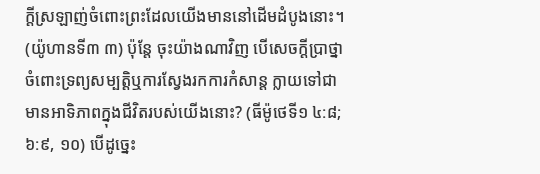ក្ដីស្រឡាញ់ចំពោះព្រះដែលយើងមាននៅដើមដំបូងនោះ។ (យ៉ូហានទី៣ ៣) ប៉ុន្តែ ចុះយ៉ាងណាវិញ បើសេចក្ដីប្រាថ្នាចំពោះទ្រព្យសម្បត្ដិឬការស្វែងរកការកំសាន្ត ក្លាយទៅជាមានអាទិភាពក្នុងជីវិតរបស់យើងនោះ? (ធីម៉ូថេទី១ ៤:៨; ៦:៩, ១០) បើដូច្នេះ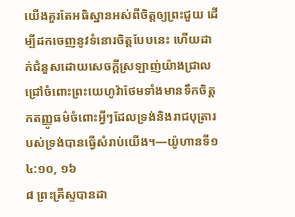យើងគួរតែអធិស្ឋានអស់ពីចិត្តឲ្យព្រះជួយ ដើម្បីដកចេញនូវទំនោរចិត្តបែបនេះ ហើយដាក់ជំនួសដោយសេចក្ដីស្រឡាញ់យ៉ាងជ្រាលជ្រៅចំពោះព្រះយេហូវ៉ាថែមទាំងមានទឹកចិត្តកតញ្ញូធម៌ចំពោះអ្វីៗដែលទ្រង់និងរាជបុត្រារបស់ទ្រង់បានធ្វើសំរាប់យើង។—យ៉ូហានទី១ ៤:១០, ១៦
៨ ព្រះគ្រីស្ទបានដា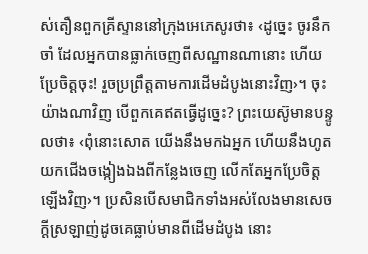ស់តឿនពួកគ្រីស្ទាននៅក្រុងអេភេសូរថា៖ ‹ដូច្នេះ ចូរនឹកចាំ ដែលអ្នកបានធ្លាក់ចេញពីសណ្ឋានណានោះ ហើយប្រែចិត្តចុះ! រួចប្រព្រឹត្តតាមការដើមដំបូងនោះវិញ›។ ចុះយ៉ាងណាវិញ បើពួកគេឥតធ្វើដូច្នេះ? ព្រះយេស៊ូមានបន្ទូលថា៖ ‹ពុំនោះសោត យើងនឹងមកឯអ្នក ហើយនឹងហូតយកជើងចង្កៀងឯងពីកន្លែងចេញ លើកតែអ្នកប្រែចិត្តឡើងវិញ›។ ប្រសិនបើសមាជិកទាំងអស់លែងមានសេចក្ដីស្រឡាញ់ដូចគេធ្លាប់មានពីដើមដំបូង នោះ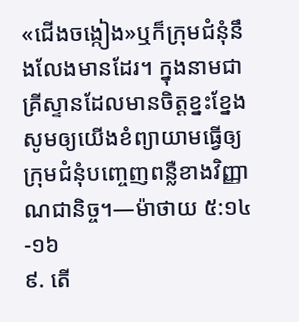«ជើងចង្កៀង»ឬក៏ក្រុមជំនុំនឹងលែងមានដែរ។ ក្នុងនាមជាគ្រីស្ទានដែលមានចិត្តខ្នះខ្នែង សូមឲ្យយើងខំព្យាយាមធ្វើឲ្យក្រុមជំនុំបញ្ចេញពន្លឺខាងវិញ្ញាណជានិច្ច។—ម៉ាថាយ ៥:១៤-១៦
៩. តើ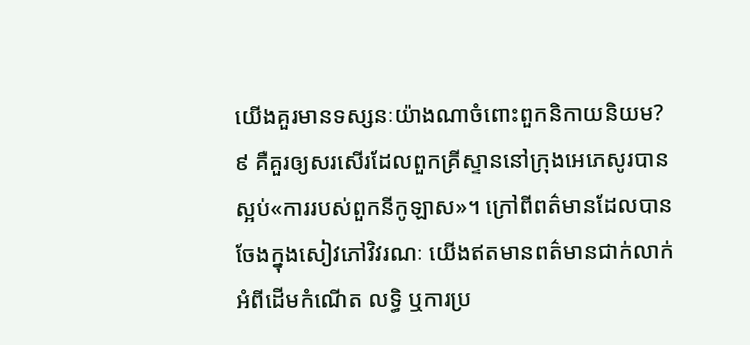យើងគួរមានទស្សនៈយ៉ាងណាចំពោះពួកនិកាយនិយម?
៩ គឺគួរឲ្យសរសើរដែលពួកគ្រីស្ទាននៅក្រុងអេភេសូរបានស្អប់«ការរបស់ពួកនីកូឡាស»។ ក្រៅពីពត៌មានដែលបានចែងក្នុងសៀវភៅវិវរណៈ យើងឥតមានពត៌មានជាក់លាក់អំពីដើមកំណើត លទ្ធិ ឬការប្រ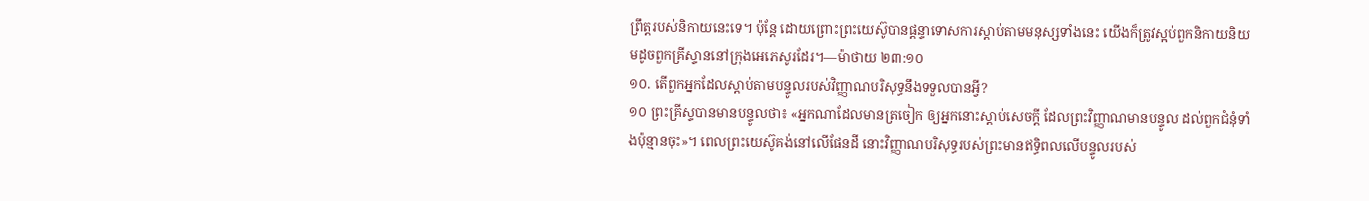ព្រឹត្តរបស់និកាយនេះទេ។ ប៉ុន្តែ ដោយព្រោះព្រះយេស៊ូបានផ្ដន្ទាទោសការស្ដាប់តាមមនុស្សទាំងនេះ យើងក៏ត្រូវស្អប់ពួកនិកាយនិយមដូចពួកគ្រីស្ទាននៅក្រុងអេភេសូរដែរ។—ម៉ាថាយ ២៣:១០
១០. តើពួកអ្នកដែលស្ដាប់តាមបន្ទូលរបស់វិញ្ញាណបរិសុទ្ធនឹងទទួលបានអ្វី?
១០ ព្រះគ្រីស្ទបានមានបន្ទូលថា៖ «អ្នកណាដែលមានត្រចៀក ឲ្យអ្នកនោះស្ដាប់សេចក្ដី ដែលព្រះវិញ្ញាណមានបន្ទូល ដល់ពួកជំនុំទាំងប៉ុន្មានចុះ»។ ពេលព្រះយេស៊ូគង់នៅលើផែនដី នោះវិញ្ញាណបរិសុទ្ធរបស់ព្រះមានឥទ្ធិពលលើបន្ទូលរបស់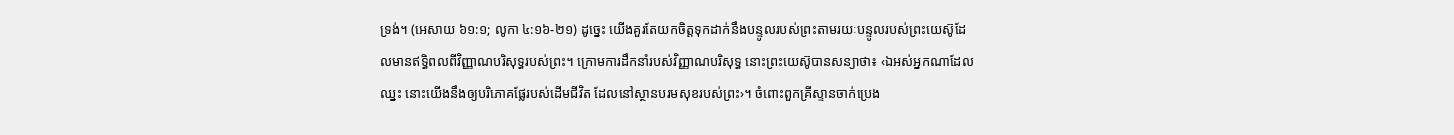ទ្រង់។ (អេសាយ ៦១:១; លូកា ៤:១៦-២១) ដូច្នេះ យើងគួរតែយកចិត្តទុកដាក់នឹងបន្ទូលរបស់ព្រះតាមរយៈបន្ទូលរបស់ព្រះយេស៊ូដែលមានឥទ្ធិពលពីវិញ្ញាណបរិសុទ្ធរបស់ព្រះ។ ក្រោមការដឹកនាំរបស់វិញ្ញាណបរិសុទ្ធ នោះព្រះយេស៊ូបានសន្យាថា៖ ‹ឯអស់អ្នកណាដែលឈ្នះ នោះយើងនឹងឲ្យបរិភោគផ្លែរបស់ដើមជីវិត ដែលនៅស្ថានបរមសុខរបស់ព្រះ›។ ចំពោះពួកគ្រីស្ទានចាក់ប្រេង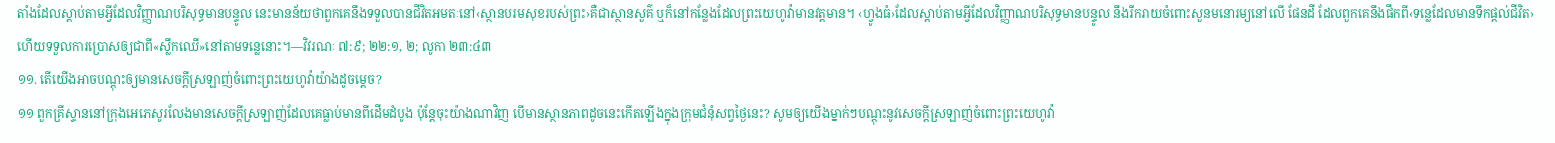តាំងដែលស្ដាប់តាមអ្វីដែលវិញ្ញាណបរិសុទ្ធមានបន្ទូល នេះមានន័យថាពួកគេនឹងទទួលបានជីវិតអមតៈនៅ‹ស្ថានបរមសុខរបស់ព្រះ›គឺជាស្ថានសួគ៌ ឬក៏នៅកន្លែងដែលព្រះយេហូវ៉ាមានវត្តមាន។ ‹ហ្វូងធំ›ដែលស្ដាប់តាមអ្វីដែលវិញ្ញាណបរិសុទ្ធមានបន្ទូល នឹងរីករាយចំពោះសួនមនោរម្យនៅលើ ផែនដី ដែលពួកគេនឹងផឹកពី‹ទន្លេដែលមានទឹកផ្ដល់ជីវិត› ហើយទទួលការប្រោសឲ្យជាពី«ស្លឹកឈើ»នៅតាមទន្លេនោះ។—វិវរណៈ ៧:៩; ២២:១, ២; លូកា ២៣:៤៣
១១. តើយើងអាចបណ្ដុះឲ្យមានសេចក្ដីស្រឡាញ់ចំពោះព្រះយេហូវ៉ាយ៉ាងដូចម្ដេច?
១១ ពួកគ្រីស្ទាននៅក្រុងអេភេសូរលែងមានសេចក្ដីស្រឡាញ់ដែលគេធ្លាប់មានពីដើមដំបូង ប៉ុន្តែចុះយ៉ាងណាវិញ បើមានស្ថានភាពដូចនេះកើតឡើងក្នុងក្រុមជំនុំសព្វថ្ងៃនេះ? សូមឲ្យយើងម្នាក់ៗបណ្ដុះនូវសេចក្ដីស្រឡាញ់ចំពោះព្រះយេហូវ៉ា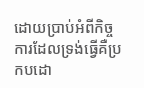ដោយប្រាប់អំពីកិច្ចការដែលទ្រង់ធ្វើគឺប្រកបដោ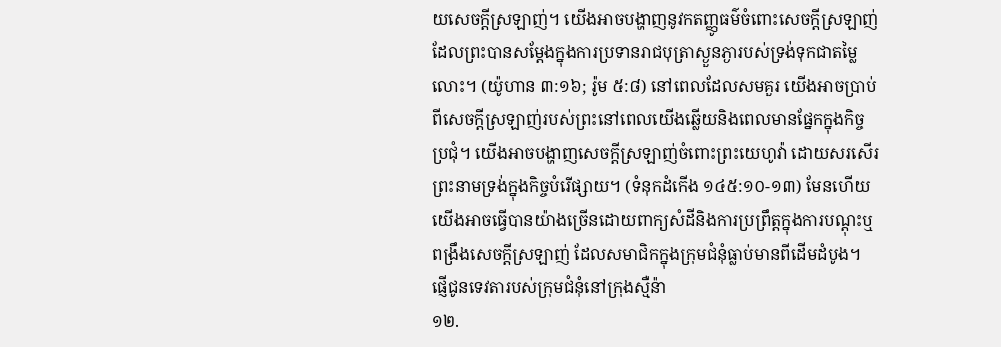យសេចក្ដីស្រឡាញ់។ យើងអាចបង្ហាញនូវកតញ្ញូធម៌ចំពោះសេចក្ដីស្រឡាញ់ដែលព្រះបានសម្ដែងក្នុងការប្រទានរាជបុត្រាស្ងួនភ្ងារបស់ទ្រង់ទុកជាតម្លៃលោះ។ (យ៉ូហាន ៣:១៦; រ៉ូម ៥:៨) នៅពេលដែលសមគួរ យើងអាចប្រាប់ពីសេចក្ដីស្រឡាញ់របស់ព្រះនៅពេលយើងឆ្លើយនិងពេលមានផ្នែកក្នុងកិច្ចប្រជុំ។ យើងអាចបង្ហាញសេចក្ដីស្រឡាញ់ចំពោះព្រះយេហូវ៉ា ដោយសរសើរព្រះនាមទ្រង់ក្នុងកិច្ចបំរើផ្សាយ។ (ទំនុកដំកើង ១៤៥:១០-១៣) មែនហើយ យើងអាចធ្វើបានយ៉ាងច្រើនដោយពាក្យសំដីនិងការប្រព្រឹត្តក្នុងការបណ្ដុះឬពង្រឹងសេចក្ដីស្រឡាញ់ ដែលសមាជិកក្នុងក្រុមជំនុំធ្លាប់មានពីដើមដំបូង។
ផ្ញើជូនទេវតារបស់ក្រុមជំនុំនៅក្រុងស្មឺន៉ា
១២.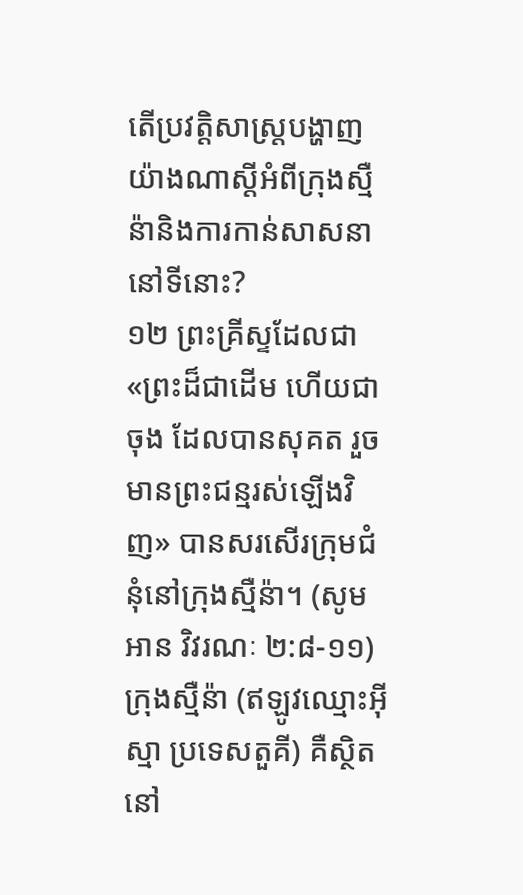តើប្រវត្ដិសាស្ត្របង្ហាញយ៉ាងណាស្តីអំពីក្រុងស្មឺន៉ានិងការកាន់សាសនានៅទីនោះ?
១២ ព្រះគ្រីស្ទដែលជា«ព្រះដ៏ជាដើម ហើយជាចុង ដែលបានសុគត រួចមានព្រះជន្មរស់ឡើងវិញ» បានសរសើរក្រុមជំនុំនៅក្រុងស្មឺន៉ា។ (សូមអាន វិវរណៈ ២:៨-១១) ក្រុងស្មឺន៉ា (ឥឡូវឈ្មោះអ៊ីស្មា ប្រទេសតួគី) គឺស្ថិតនៅ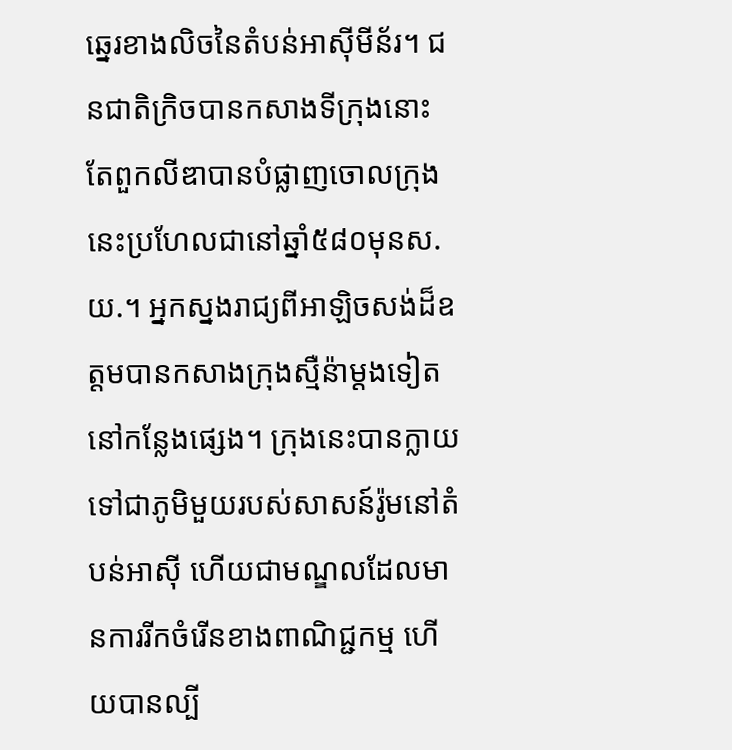ឆ្នេរខាងលិចនៃតំបន់អាស៊ីមីន័រ។ ជនជាតិក្រិចបានកសាងទីក្រុងនោះ តែពួកលីឌាបានបំផ្លាញចោលក្រុងនេះប្រហែលជានៅឆ្នាំ៥៨០មុនស.យ.។ អ្នកស្នងរាជ្យពីអាឡិចសង់ដ៏ឧត្តមបានកសាងក្រុងស្មឺន៉ាម្ដងទៀតនៅកន្លែងផ្សេង។ ក្រុងនេះបានក្លាយទៅជាភូមិមួយរបស់សាសន៍រ៉ូមនៅតំបន់អាស៊ី ហើយជាមណ្ឌលដែលមានការរីកចំរើនខាងពាណិជ្ជកម្ម ហើយបានល្បី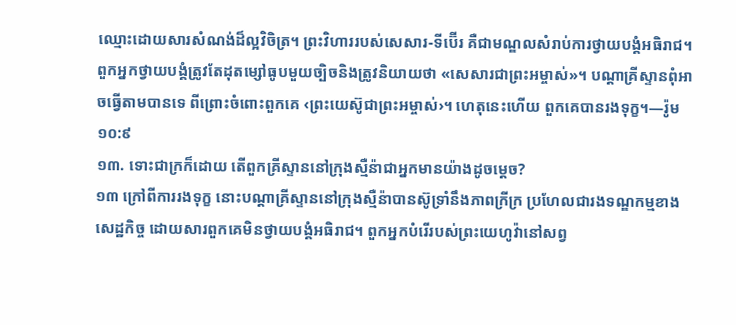ឈ្មោះដោយសារសំណង់ដ៏ល្អវិចិត្រ។ ព្រះវិហាររបស់សេសារ-ទីប៊ើរ គឺជាមណ្ឌលសំរាប់ការថ្វាយបង្គំអធិរាជ។ ពួកអ្នកថ្វាយបង្គំត្រូវតែដុតម្សៅធូបមួយច្បិចនិងត្រូវនិយាយថា «សេសារជាព្រះអម្ចាស់»។ បណ្ដាគ្រីស្ទានពុំអាចធ្វើតាមបានទេ ពីព្រោះចំពោះពួកគេ ‹ព្រះយេស៊ូជាព្រះអម្ចាស់›។ ហេតុនេះហើយ ពួកគេបានរងទុក្ខ។—រ៉ូម ១០:៩
១៣. ទោះជាក្រក៏ដោយ តើពួកគ្រីស្ទាននៅក្រុងស្មឺន៉ាជាអ្នកមានយ៉ាងដូចម្ដេច?
១៣ ក្រៅពីការរងទុក្ខ នោះបណ្ដាគ្រីស្ទាននៅក្រុងស្មឺន៉ាបានស៊ូទ្រាំនឹងភាពក្រីក្រ ប្រហែលជារងទណ្ឌកម្មខាងសេដ្ឋកិច្ច ដោយសារពួកគេមិនថ្វាយបង្គំអធិរាជ។ ពួកអ្នកបំរើរបស់ព្រះយេហូវ៉ានៅសព្វ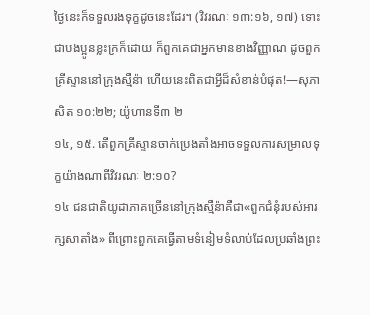ថ្ងៃនេះក៏ទទួលរងទុក្ខដូចនេះដែរ។ (វិវរណៈ ១៣:១៦, ១៧) ទោះជាបងប្អូនខ្លះក្រក៏ដោយ ក៏ពួកគេជាអ្នកមានខាងវិញ្ញាណ ដូចពួកគ្រីស្ទាននៅក្រុងស្មឺន៉ា ហើយនេះពិតជាអ្វីដ៏សំខាន់បំផុត!—សុភាសិត ១០:២២; យ៉ូហានទី៣ ២
១៤, ១៥. តើពួកគ្រីស្ទានចាក់ប្រេងតាំងអាចទទួលការសម្រាលទុក្ខយ៉ាងណាពីវិវរណៈ ២:១០?
១៤ ជនជាតិយូដាភាគច្រើននៅក្រុងស្មឺន៉ាគឺជា«ពួកជំនុំរបស់អារក្សសាតាំង» ពីព្រោះពួកគេធ្វើតាមទំនៀមទំលាប់ដែលប្រឆាំងព្រះ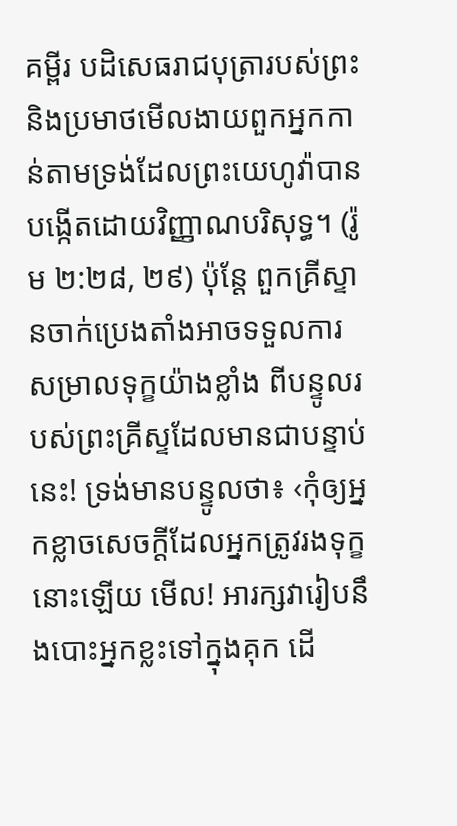គម្ពីរ បដិសេធរាជបុត្រារបស់ព្រះ និងប្រមាថមើលងាយពួកអ្នកកាន់តាមទ្រង់ដែលព្រះយេហូវ៉ាបានបង្កើតដោយវិញ្ញាណបរិសុទ្ធ។ (រ៉ូម ២:២៨, ២៩) ប៉ុន្តែ ពួកគ្រីស្ទានចាក់ប្រេងតាំងអាចទទួលការសម្រាលទុក្ខយ៉ាងខ្លាំង ពីបន្ទូលរបស់ព្រះគ្រីស្ទដែលមានជាបន្ទាប់នេះ! ទ្រង់មានបន្ទូលថា៖ ‹កុំឲ្យអ្នកខ្លាចសេចក្ដីដែលអ្នកត្រូវរងទុក្ខនោះឡើយ មើល! អារក្សវារៀបនឹងបោះអ្នកខ្លះទៅក្នុងគុក ដើ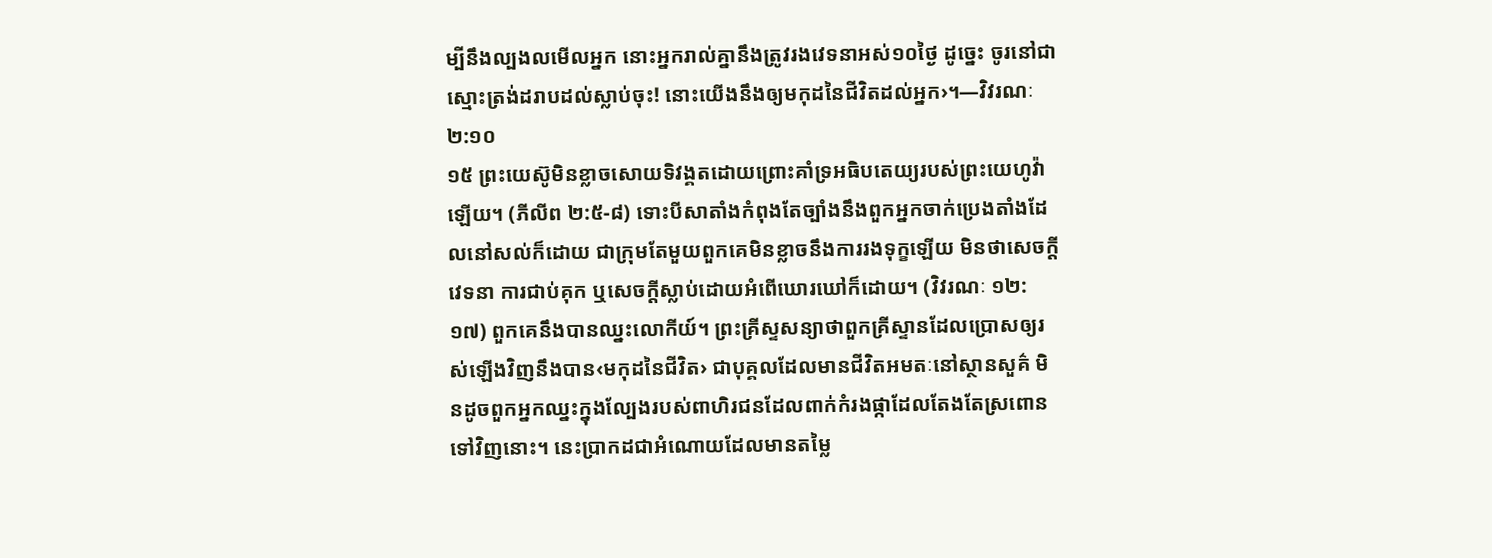ម្បីនឹងល្បងលមើលអ្នក នោះអ្នករាល់គ្នានឹងត្រូវរងវេទនាអស់១០ថ្ងៃ ដូច្នេះ ចូរនៅជាស្មោះត្រង់ដរាបដល់ស្លាប់ចុះ! នោះយើងនឹងឲ្យមកុដនៃជីវិតដល់អ្នក›។—វិវរណៈ ២:១០
១៥ ព្រះយេស៊ូមិនខ្លាចសោយទិវង្គតដោយព្រោះគាំទ្រអធិបតេយ្យរបស់ព្រះយេហូវ៉ាឡើយ។ (ភីលីព ២:៥-៨) ទោះបីសាតាំងកំពុងតែច្បាំងនឹងពួកអ្នកចាក់ប្រេងតាំងដែលនៅសល់ក៏ដោយ ជាក្រុមតែមួយពួកគេមិនខ្លាចនឹងការរងទុក្ខឡើយ មិនថាសេចក្ដីវេទនា ការជាប់គុក ឬសេចក្ដីស្លាប់ដោយអំពើឃោរឃៅក៏ដោយ។ (វិវរណៈ ១២:១៧) ពួកគេនឹងបានឈ្នះលោកីយ៍។ ព្រះគ្រីស្ទសន្យាថាពួកគ្រីស្ទានដែលប្រោសឲ្យរស់ឡើងវិញនឹងបាន‹មកុដនៃជីវិត› ជាបុគ្គលដែលមានជីវិតអមតៈនៅស្ថានសួគ៌ មិនដូចពួកអ្នកឈ្នះក្នុងល្បែងរបស់ពាហិរជនដែលពាក់កំរងផ្កាដែលតែងតែស្រពោនទៅវិញនោះ។ នេះប្រាកដជាអំណោយដែលមានតម្លៃ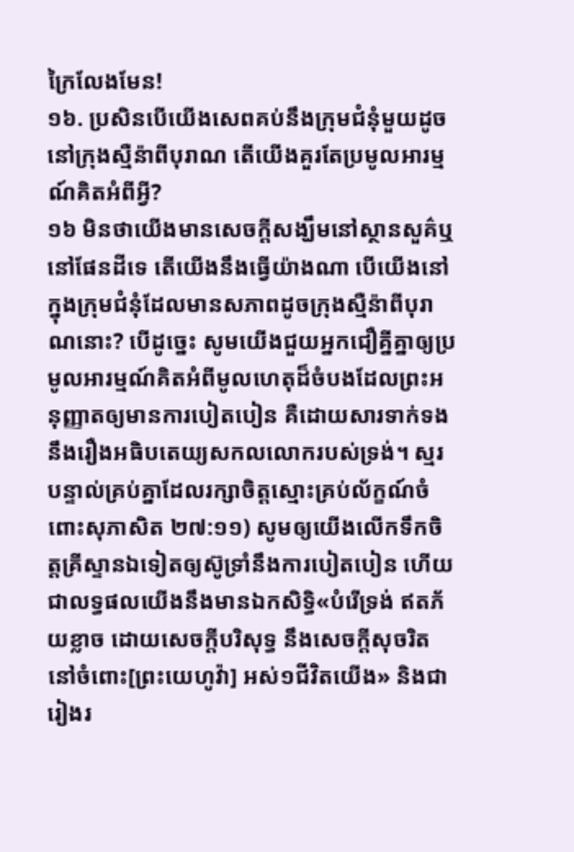ក្រៃលែងមែន!
១៦. ប្រសិនបើយើងសេពគប់នឹងក្រុមជំនុំមួយដូចនៅក្រុងស្មឺន៉ាពីបុរាណ តើយើងគួរតែប្រមូលអារម្មណ៍គិតអំពីអ្វី?
១៦ មិនថាយើងមានសេចក្ដីសង្ឃឹមនៅស្ថានសួគ៌ឬនៅផែនដីទេ តើយើងនឹងធ្វើយ៉ាងណា បើយើងនៅក្នុងក្រុមជំនុំដែលមានសភាពដូចក្រុងស្មឺន៉ាពីបុរាណនោះ? បើដូច្នេះ សូមយើងជួយអ្នកជឿគ្នីគ្នាឲ្យប្រមូលអារម្មណ៍គិតអំពីមូលហេតុដ៏ចំបងដែលព្រះអនុញ្ញាតឲ្យមានការបៀតបៀន គឺដោយសារទាក់ទងនឹងរឿងអធិបតេយ្យសកលលោករបស់ទ្រង់។ ស្មរបន្ទាល់គ្រប់គ្នាដែលរក្សាចិត្តស្មោះគ្រប់ល័ក្ខណ៍ចំពោះសុភាសិត ២៧:១១) សូមឲ្យយើងលើកទឹកចិត្តគ្រីស្ទានឯទៀតឲ្យស៊ូទ្រាំនឹងការបៀតបៀន ហើយជាលទ្ធផលយើងនឹងមានឯកសិទ្ធិ«បំរើទ្រង់ ឥតភ័យខ្លាច ដោយសេចក្ដីបរិសុទ្ធ នឹងសេចក្ដីសុចរិត នៅចំពោះ[ព្រះយេហូវ៉ា] អស់១ជីវិតយើង» និងជារៀងរ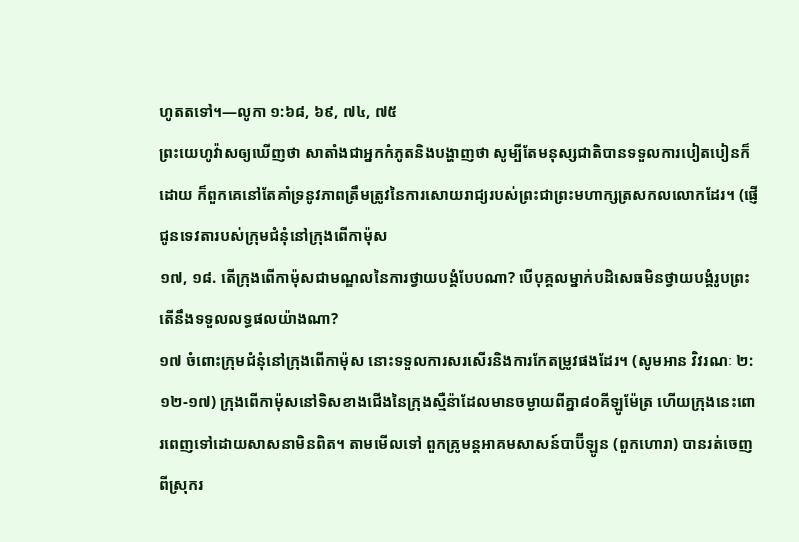ហូតតទៅ។—លូកា ១:៦៨, ៦៩, ៧៤, ៧៥
ព្រះយេហូវ៉ាសឲ្យឃើញថា សាតាំងជាអ្នកកំភូតនិងបង្ហាញថា សូម្បីតែមនុស្សជាតិបានទទួលការបៀតបៀនក៏ដោយ ក៏ពួកគេនៅតែគាំទ្រនូវភាពត្រឹមត្រូវនៃការសោយរាជ្យរបស់ព្រះជាព្រះមហាក្សត្រសកលលោកដែរ។ (ផ្ញើជូនទេវតារបស់ក្រុមជំនុំនៅក្រុងពើកាម៉ុស
១៧, ១៨. តើក្រុងពើកាម៉ុសជាមណ្ឌលនៃការថ្វាយបង្គំបែបណា? បើបុគ្គលម្នាក់បដិសេធមិនថ្វាយបង្គំរូបព្រះ តើនឹងទទួលលទ្ធផលយ៉ាងណា?
១៧ ចំពោះក្រុមជំនុំនៅក្រុងពើកាម៉ុស នោះទទួលការសរសើរនិងការកែតម្រូវផងដែរ។ (សូមអាន វិវរណៈ ២:១២-១៧) ក្រុងពើកាម៉ុសនៅទិសខាងជើងនៃក្រុងស្មឺន៉ាដែលមានចម្ងាយពីគ្នា៨០គីឡូម៉ែត្រ ហើយក្រុងនេះពោរពេញទៅដោយសាសនាមិនពិត។ តាមមើលទៅ ពួកគ្រូមន្តអាគមសាសន៍បាប៊ីឡូន (ពួកហោរា) បានរត់ចេញពីស្រុករ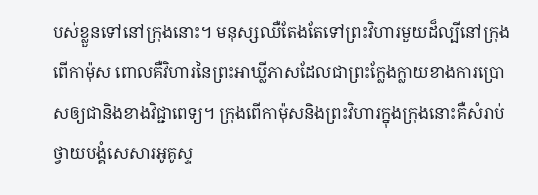បស់ខ្លួនទៅនៅក្រុងនោះ។ មនុស្សឈឺតែងតែទៅព្រះវិហារមួយដ៏ល្បីនៅក្រុងពើកាម៉ុស ពោលគឺវិហារនៃព្រះអាឃ្លីភាសដែលជាព្រះក្លែងក្លាយខាងការប្រោសឲ្យជានិងខាងវិជ្ជាពេទ្យ។ ក្រុងពើកាម៉ុសនិងព្រះវិហារក្នុងក្រុងនោះគឺសំរាប់ថ្វាយបង្គំសេសារអូគូស្ទ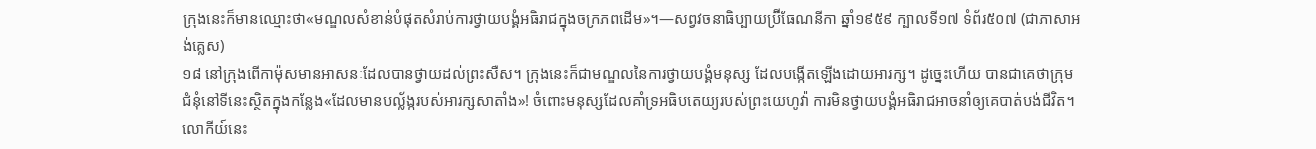ក្រុងនេះក៏មានឈ្មោះថា«មណ្ឌលសំខាន់បំផុតសំរាប់ការថ្វាយបង្គំអធិរាជក្នុងចក្រភពដើម»។—សព្វវចនាធិប្បាយប៊្រីធែណនីកា ឆ្នាំ១៩៥៩ ក្បាលទី១៧ ទំព័រ៥០៧ (ជាភាសាអង់គ្លេស)
១៨ នៅក្រុងពើកាម៉ុសមានអាសនៈដែលបានថ្វាយដល់ព្រះសឺស។ ក្រុងនេះក៏ជាមណ្ឌលនៃការថ្វាយបង្គំមនុស្ស ដែលបង្កើតឡើងដោយអារក្ស។ ដូច្នេះហើយ បានជាគេថាក្រុមជំនុំនៅទីនេះស្ថិតក្នុងកន្លែង«ដែលមានបល្ល័ង្ករបស់អារក្សសាតាំង»! ចំពោះមនុស្សដែលគាំទ្រអធិបតេយ្យរបស់ព្រះយេហូវ៉ា ការមិនថ្វាយបង្គំអធិរាជអាចនាំឲ្យគេបាត់បង់ជីវិត។ លោកីយ៍នេះ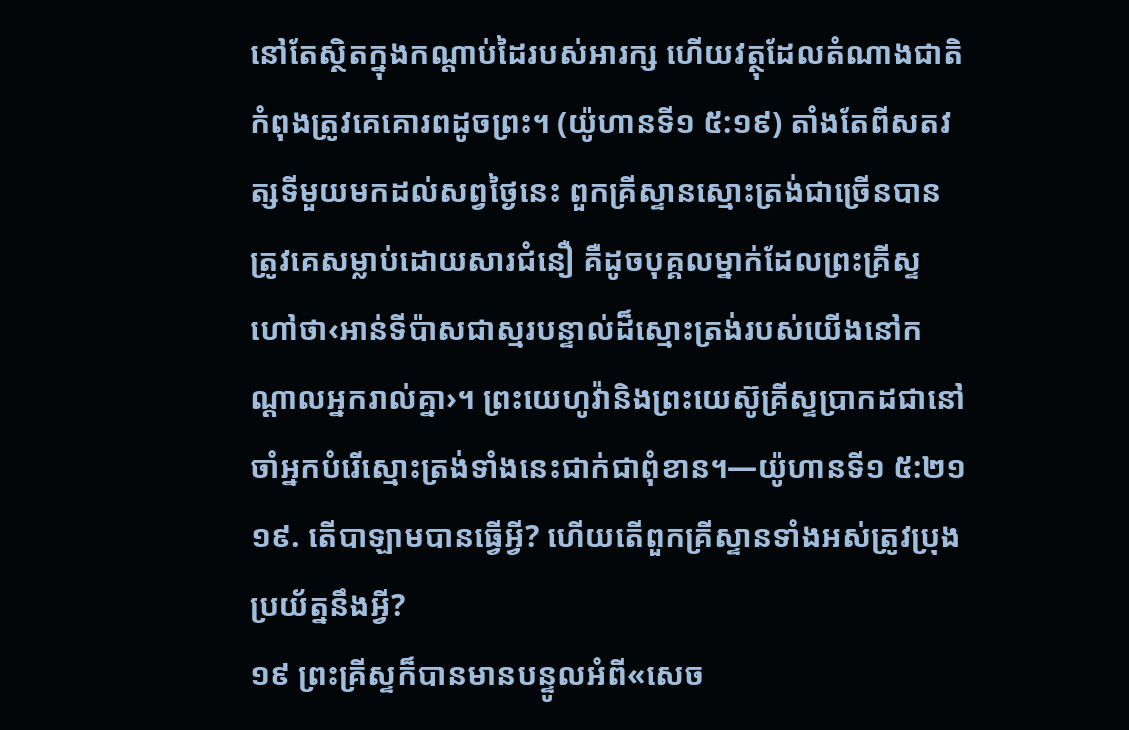នៅតែស្ថិតក្នុងកណ្ដាប់ដៃរបស់អារក្ស ហើយវត្ថុដែលតំណាងជាតិកំពុងត្រូវគេគោរពដូចព្រះ។ (យ៉ូហានទី១ ៥:១៩) តាំងតែពីសតវត្សទីមួយមកដល់សព្វថ្ងៃនេះ ពួកគ្រីស្ទានស្មោះត្រង់ជាច្រើនបានត្រូវគេសម្លាប់ដោយសារជំនឿ គឺដូចបុគ្គលម្នាក់ដែលព្រះគ្រីស្ទហៅថា‹អាន់ទីប៉ាសជាស្មរបន្ទាល់ដ៏ស្មោះត្រង់របស់យើងនៅកណ្ដាលអ្នករាល់គ្នា›។ ព្រះយេហូវ៉ានិងព្រះយេស៊ូគ្រីស្ទប្រាកដជានៅចាំអ្នកបំរើស្មោះត្រង់ទាំងនេះជាក់ជាពុំខាន។—យ៉ូហានទី១ ៥:២១
១៩. តើបាឡាមបានធ្វើអ្វី? ហើយតើពួកគ្រីស្ទានទាំងអស់ត្រូវប្រុងប្រយ័ត្ននឹងអ្វី?
១៩ ព្រះគ្រីស្ទក៏បានមានបន្ទូលអំពី«សេច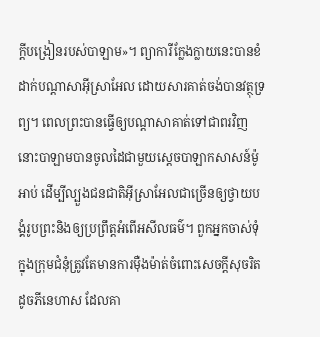ក្ដីបង្រៀនរបស់បាឡាម»។ ព្យាការីក្លែងក្លាយនេះបានខំដាក់បណ្ដាសាអ៊ីស្រាអែល ដោយសារគាត់ចង់បានវត្ថុទ្រព្យ។ ពេលព្រះបានធ្វើឲ្យបណ្ដាសាគាត់ទៅជាពរវិញ នោះបាឡាមបានចូលដៃជាមួយស្តេចបាឡាកសាសន៍ម៉ូអាប់ ដើម្បីល្បួងជនជាតិអ៊ីស្រាអែលជាច្រើនឲ្យថ្វាយបង្គំរូបព្រះនិងឲ្យប្រព្រឹត្តអំពើអសីលធម៌។ ពួកអ្នកចាស់ទុំក្នុងក្រុមជំនុំត្រូវតែមានការម៉ឺងម៉ាត់ចំពោះសេចក្ដីសុចរិតដូចភីនេហាស ដែលគា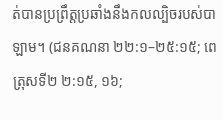ត់បានប្រព្រឹត្តប្រឆាំងនឹងកលល្បិចរបស់បាឡាម។ (ជនគណនា ២២:១–២៥:១៥; ពេត្រុសទី២ ២:១៥, ១៦;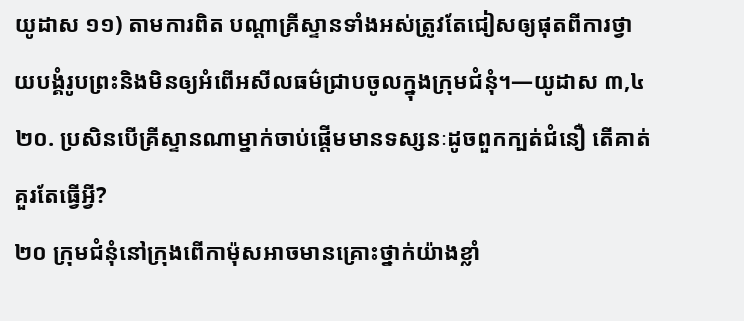យូដាស ១១) តាមការពិត បណ្ដាគ្រីស្ទានទាំងអស់ត្រូវតែជៀសឲ្យផុតពីការថ្វាយបង្គំរូបព្រះនិងមិនឲ្យអំពើអសីលធម៌ជ្រាបចូលក្នុងក្រុមជំនុំ។—យូដាស ៣,៤
២០. ប្រសិនបើគ្រីស្ទានណាម្នាក់ចាប់ផ្ដើមមានទស្សនៈដូចពួកក្បត់ជំនឿ តើគាត់គួរតែធ្វើអ្វី?
២០ ក្រុមជំនុំនៅក្រុងពើកាម៉ុសអាចមានគ្រោះថ្នាក់យ៉ាងខ្លាំ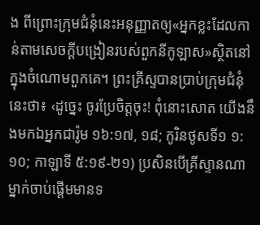ង ពីព្រោះក្រុមជំនុំនេះអនុញ្ញាតឲ្យ«អ្នកខ្លះដែលកាន់តាមសេចក្ដីបង្រៀនរបស់ពួកនីកូឡាស»ស្ថិតនៅក្នុងចំណោមពួកគេ។ ព្រះគ្រីស្ទបានប្រាប់ក្រុមជំនុំនេះថា៖ ‹ដូច្នេះ ចូរប្រែចិត្តចុះ! ពុំនោះសោត យើងនឹងមកឯអ្នកជារ៉ូម ១៦:១៧, ១៨; កូរិនថូសទី១ ១:១០; កាឡាទី ៥:១៩-២១) ប្រសិនបើគ្រីស្ទានណាម្នាក់ចាប់ផ្ដើមមានទ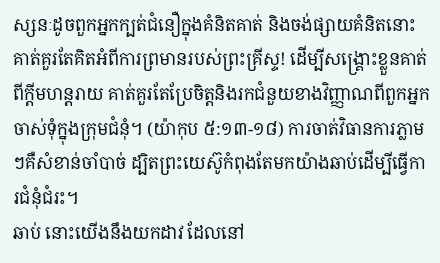ស្សនៈដូចពួកអ្នកក្បត់ជំនឿក្នុងគំនិតគាត់ និងចង់ផ្សាយគំនិតនោះ គាត់គួរតែគិតអំពីការព្រមានរបស់ព្រះគ្រីស្ទ! ដើម្បីសង្គ្រោះខ្លួនគាត់ពីក្ដីមហន្តរាយ គាត់គួរតែប្រែចិត្តនិងរកជំនួយខាងវិញ្ញាណពីពួកអ្នកចាស់ទុំក្នុងក្រុមជំនុំ។ (យ៉ាកុប ៥:១៣-១៨) ការចាត់វិធានការភ្លាមៗគឺសំខាន់ចាំបាច់ ដ្បិតព្រះយេស៊ូកំពុងតែមកយ៉ាងឆាប់ដើម្បីធ្វើការជំនុំជំរះ។
ឆាប់ នោះយើងនឹងយកដាវ ដែលនៅ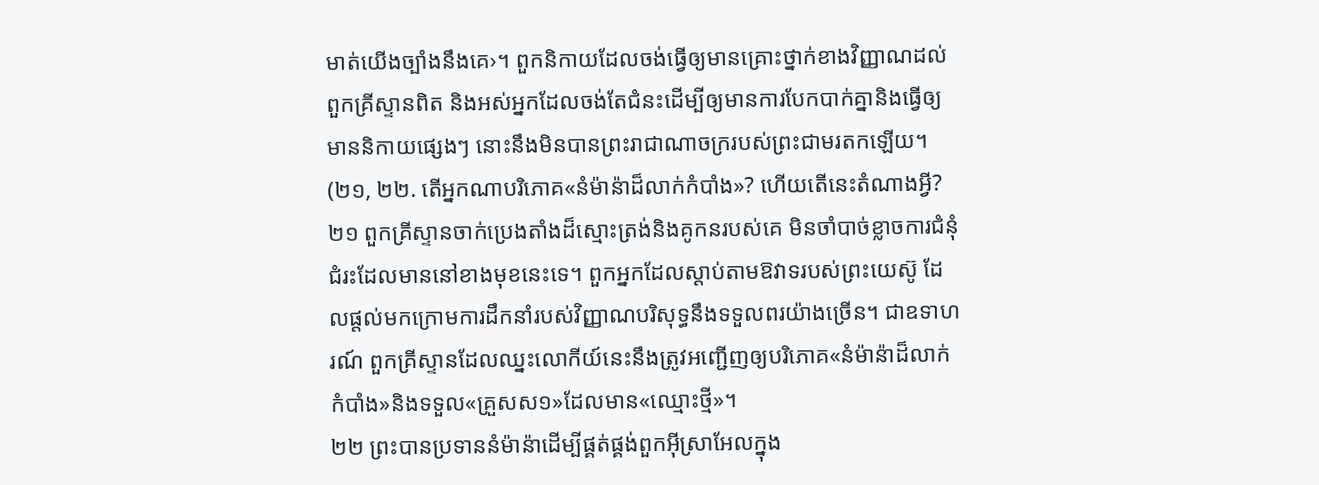មាត់យើងច្បាំងនឹងគេ›។ ពួកនិកាយដែលចង់ធ្វើឲ្យមានគ្រោះថ្នាក់ខាងវិញ្ញាណដល់ពួកគ្រីស្ទានពិត និងអស់អ្នកដែលចង់តែជំនះដើម្បីឲ្យមានការបែកបាក់គ្នានិងធ្វើឲ្យមាននិកាយផ្សេងៗ នោះនឹងមិនបានព្រះរាជាណាចក្ររបស់ព្រះជាមរតកឡើយ។ (២១, ២២. តើអ្នកណាបរិភោគ«នំម៉ាន៉ាដ៏លាក់កំបាំង»? ហើយតើនេះតំណាងអ្វី?
២១ ពួកគ្រីស្ទានចាក់ប្រេងតាំងដ៏ស្មោះត្រង់និងគូកនរបស់គេ មិនចាំបាច់ខ្លាចការជំនុំជំរះដែលមាននៅខាងមុខនេះទេ។ ពួកអ្នកដែលស្ដាប់តាមឱវាទរបស់ព្រះយេស៊ូ ដែលផ្ដល់មកក្រោមការដឹកនាំរបស់វិញ្ញាណបរិសុទ្ធនឹងទទួលពរយ៉ាងច្រើន។ ជាឧទាហរណ៍ ពួកគ្រីស្ទានដែលឈ្នះលោកីយ៍នេះនឹងត្រូវអញ្ជើញឲ្យបរិភោគ«នំម៉ាន៉ាដ៏លាក់កំបាំង»និងទទួល«គ្រួសស១»ដែលមាន«ឈ្មោះថ្មី»។
២២ ព្រះបានប្រទាននំម៉ាន៉ាដើម្បីផ្គត់ផ្គង់ពួកអ៊ីស្រាអែលក្នុង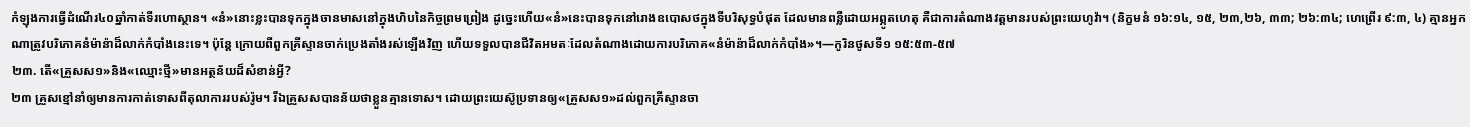កំឡុងការធ្វើដំណើរ៤០ឆ្នាំកាត់ទីរហោស្ថាន។ «នំ»នោះខ្លះបានទុកក្នុងចានមាសនៅក្នុងហិបនៃកិច្ចព្រមព្រៀង ដូច្នេះហើយ«នំ»នេះបានទុកនៅរោងឧបោសថក្នុងទីបរិសុទ្ធបំផុត ដែលមានពន្លឺដោយអព្ភូតហេតុ គឺជាការតំណាងវត្តមានរបស់ព្រះយេហូវ៉ា។ (និក្ខមនំ ១៦:១៤, ១៥, ២៣,២៦, ៣៣; ២៦:៣៤; ហេព្រើរ ៩:៣, ៤) គ្មានអ្នកណាត្រូវបរិភោគនំម៉ាន៉ាដ៏លាក់កំបាំងនេះទេ។ ប៉ុន្តែ ក្រោយពីពួកគ្រីស្ទានចាក់ប្រេងតាំងរស់ឡើងវិញ ហើយទទួលបានជីវិតអមតៈដែលតំណាងដោយការបរិភោគ«នំម៉ាន៉ាដ៏លាក់កំបាំង»។—កូរិនថូសទី១ ១៥:៥៣-៥៧
២៣. តើ«គ្រួសស១»និង«ឈ្មោះថ្មី»មានអត្ថន័យដ៏សំខាន់អ្វី?
២៣ គ្រួសខ្មៅនាំឲ្យមានការកាត់ទោសពីតុលាការរបស់រ៉ូម។ រីឯគ្រួសសបានន័យថាខ្លួនគ្មានទោស។ ដោយព្រះយេស៊ូប្រទានឲ្យ«គ្រួសស១»ដល់ពួកគ្រីស្ទានចា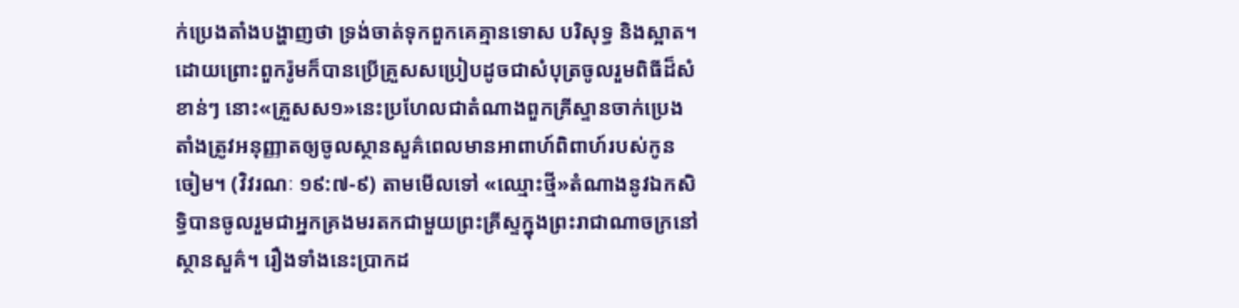ក់ប្រេងតាំងបង្ហាញថា ទ្រង់ចាត់ទុកពួកគេគ្មានទោស បរិសុទ្ធ និងស្អាត។ ដោយព្រោះពួករ៉ូមក៏បានប្រើគ្រួសសប្រៀបដូចជាសំបុត្រចូលរួមពិធីដ៏សំខាន់ៗ នោះ«គ្រួសស១»នេះប្រហែលជាតំណាងពួកគ្រីស្ទានចាក់ប្រេងតាំងត្រូវអនុញ្ញាតឲ្យចូលស្ថានសួគ៌ពេលមានអាពាហ៍ពិពាហ៍របស់កូនចៀម។ (វិវរណៈ ១៩:៧-៩) តាមមើលទៅ «ឈ្មោះថ្មី»តំណាងនូវឯកសិទ្ធិបានចូលរួមជាអ្នកគ្រងមរតកជាមួយព្រះគ្រីស្ទក្នុងព្រះរាជាណាចក្រនៅស្ថានសួគ៌។ រឿងទាំងនេះប្រាកដ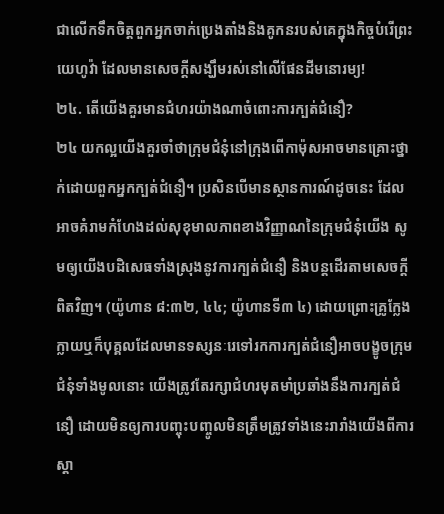ជាលើកទឹកចិត្តពួកអ្នកចាក់ប្រេងតាំងនិងគូកនរបស់គេក្នុងកិច្ចបំរើព្រះយេហូវ៉ា ដែលមានសេចក្ដីសង្ឃឹមរស់នៅលើផែនដីមនោរម្យ!
២៤. តើយើងគួរមានជំហរយ៉ាងណាចំពោះការក្បត់ជំនឿ?
២៤ យកល្អយើងគួរចាំថាក្រុមជំនុំនៅក្រុងពើកាម៉ុសអាចមានគ្រោះថ្នាក់ដោយពួកអ្នកក្បត់ជំនឿ។ ប្រសិនបើមានស្ថានការណ៍ដូចនេះ ដែលអាចគំរាមកំហែងដល់សុខុមាលភាពខាងវិញ្ញាណនៃក្រុមជំនុំយើង សូមឲ្យយើងបដិសេធទាំងស្រុងនូវការក្បត់ជំនឿ និងបន្តដើរតាមសេចក្ដីពិតវិញ។ (យ៉ូហាន ៨:៣២, ៤៤; យ៉ូហានទី៣ ៤) ដោយព្រោះគ្រូក្លែងក្លាយឬក៏បុគ្គលដែលមានទស្សនៈរេទៅរកការក្បត់ជំនឿអាចបង្ខូចក្រុមជំនុំទាំងមូលនោះ យើងត្រូវតែរក្សាជំហរមុតមាំប្រឆាំងនឹងការក្បត់ជំនឿ ដោយមិនឲ្យការបញ្ចុះបញ្ចូលមិនត្រឹមត្រូវទាំងនេះរារាំងយើងពីការស្ដា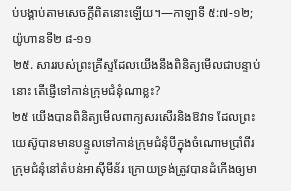ប់បង្គាប់តាមសេចក្ដីពិតនោះឡើយ។—កាឡាទី ៥:៧-១២; យ៉ូហានទី២ ៨-១១
២៥. សាររបស់ព្រះគ្រីស្ទដែលយើងនឹងពិនិត្យមើលជាបន្ទាប់នោះ តើផ្ញើទៅកាន់ក្រុមជំនុំណាខ្លះ?
២៥ យើងបានពិនិត្យមើលពាក្យសរសើរនិងឱវាទ ដែលព្រះយេស៊ូបានមានបន្ទូលទៅកាន់ក្រុមជំនុំបីក្នុងចំណោមប្រាំពីរក្រុមជំនុំនៅតំបន់អាស៊ីមីន័រ ក្រោយទ្រង់ត្រូវបានដំកើងឲ្យមា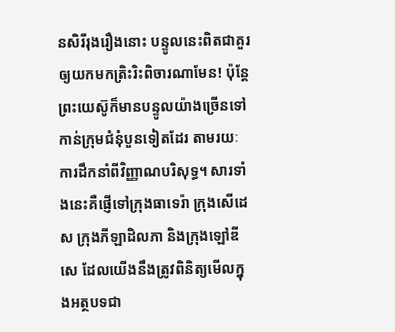នសិរីរុងរឿងនោះ បន្ទូលនេះពិតជាគួរឲ្យយកមកត្រិះរិះពិចារណាមែន! ប៉ុន្តែ ព្រះយេស៊ូក៏មានបន្ទូលយ៉ាងច្រើនទៅកាន់ក្រុមជំនុំបួនទៀតដែរ តាមរយៈការដឹកនាំពីវិញ្ញាណបរិសុទ្ធ។ សារទាំងនេះគឺផ្ញើទៅក្រុងធាទេរ៉ា ក្រុងសើដេស ក្រុងភីឡាដិលភា និងក្រុងឡៅឌីសេ ដែលយើងនឹងត្រូវពិនិត្យមើលក្នុងអត្ថបទជា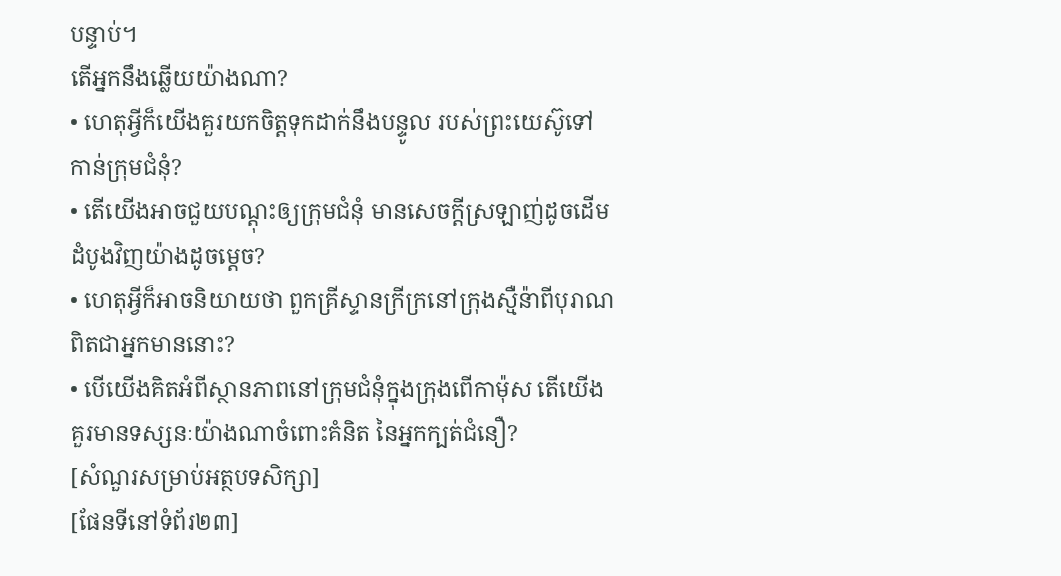បន្ទាប់។
តើអ្នកនឹងឆ្លើយយ៉ាងណា?
• ហេតុអ្វីក៏យើងគួរយកចិត្តទុកដាក់នឹងបន្ទូល របស់ព្រះយេស៊ូទៅកាន់ក្រុមជំនុំ?
• តើយើងអាចជួយបណ្ដុះឲ្យក្រុមជំនុំ មានសេចក្ដីស្រឡាញ់ដូចដើមដំបូងវិញយ៉ាងដូចម្ដេច?
• ហេតុអ្វីក៏អាចនិយាយថា ពួកគ្រីស្ទានក្រីក្រនៅក្រុងស្មឺន៉ាពីបុរាណពិតជាអ្នកមាននោះ?
• បើយើងគិតអំពីស្ថានភាពនៅក្រុមជំនុំក្នុងក្រុងពើកាម៉ុស តើយើងគួរមានទស្សនៈយ៉ាងណាចំពោះគំនិត នៃអ្នកក្បត់ជំនឿ?
[សំណួរសម្រាប់អត្ថបទសិក្សា]
[ផែនទីនៅទំព័រ២៣]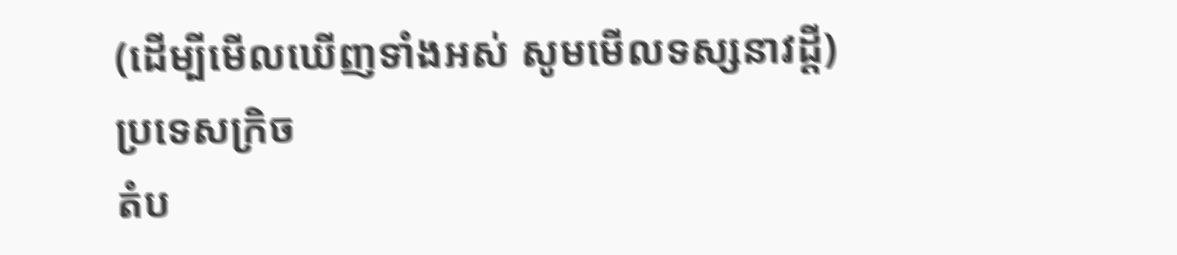(ដើម្បីមើលឃើញទាំងអស់ សូមមើលទស្សនាវដ្ដី)
ប្រទេសក្រិច
តំប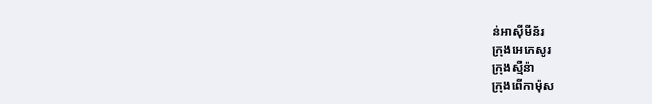ន់អាស៊ីមីន័រ
ក្រុងអេភេសូរ
ក្រុងស្មឺន៉ា
ក្រុងពើកាម៉ុស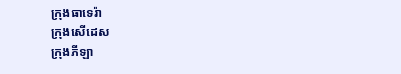ក្រុងធាទេរ៉ា
ក្រុងសើដេស
ក្រុងភីឡា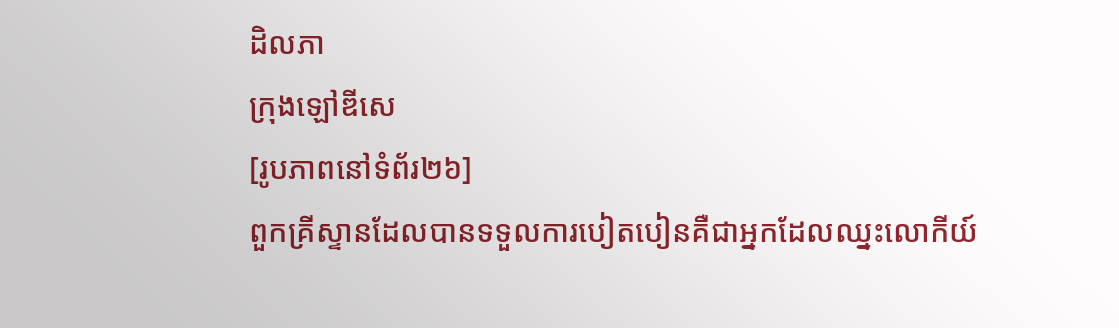ដិលភា
ក្រុងឡៅឌីសេ
[រូបភាពនៅទំព័រ២៦]
ពួកគ្រីស្ទានដែលបានទទួលការបៀតបៀនគឺជាអ្នកដែលឈ្នះលោកីយ៍